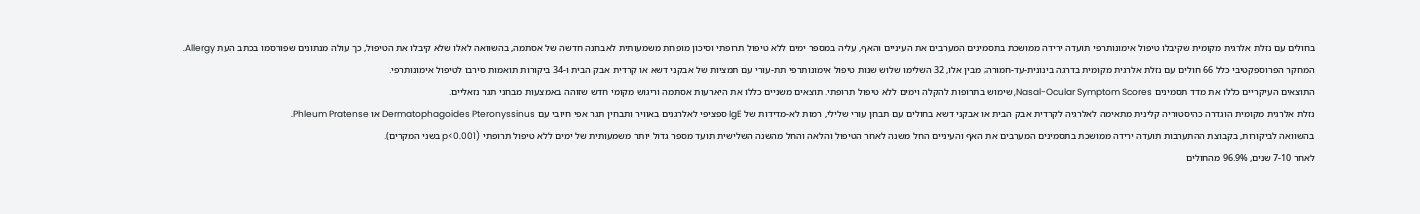בחולים עם נזלת אלרגית מקומית שקיבלו טיפול אימונותרפי תועדה ירידה ממושכת בתסמינים המערבים את העיניים והאף, עליה במספר ימים ללא טיפול תרופתי וסיכון מופחת משמעותית לאבחנה חדשה של אסתמה, בהשוואה לאלו שלא קיבלו את הטיפול, כך עולה מנתונים שפורסמו בכתב העת Allergy.
המחקר הפרוספקטיבי כלל 66 חולים עם נזלת אלרגית מקומית בדרגה בינונית-עד-חמורה; מבין אלו, 32 השלימו שלוש שנות טיפול אימונותרפי תת-עורי עם תמציות של אבקני דשא או קרדית אבק הבית ו-34 ביקורות תואמות סירבו לטיפול אימונותרפי.
התוצאים העיקריים כללו את מדד תסמינים Nasal-Ocular Symptom Scores, שימוש בתרופות להקלה וימים ללא טיפול תרופתי. תוצאים משניים כללו את היארעות אסתמה וריגוש מקומי חדש שזוהה באמצעות מבחני תגר נזאליים.
נזלת אלרגית מקומית הוגדרה כהיסטוריה קלינית מתאימה לאלרגיה לקרדית אבק הבית או אבקני דשא בחולים עם תבחן עורי שלילי, רמות לא-מדידות של IgE ספציפי לאלרגנים באוויר ותבחין תגר אפי חיובי עם Dermatophagoides Pteronyssinus או Phleum Pratense.
בהשוואה לביקורות, בקבוצת ההתערבות תועדה ירידה ממושכת בתסמינים המערבים את האף והעיניים החל משנה לאחר הטיפול והלאה והחל מהשנה השלישית תועד מספר גדול יותר משמעותית של ימים ללא טיפול תרופתי (p<0.001 בשני המקרים).
לאחר 7-10 שנים, 96.9% מהחולים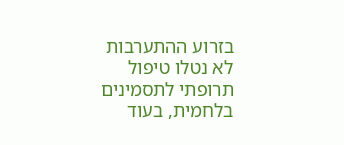בזרוע ההתערבות לא נטלו טיפול תרופתי לתסמינים בלחמית, בעוד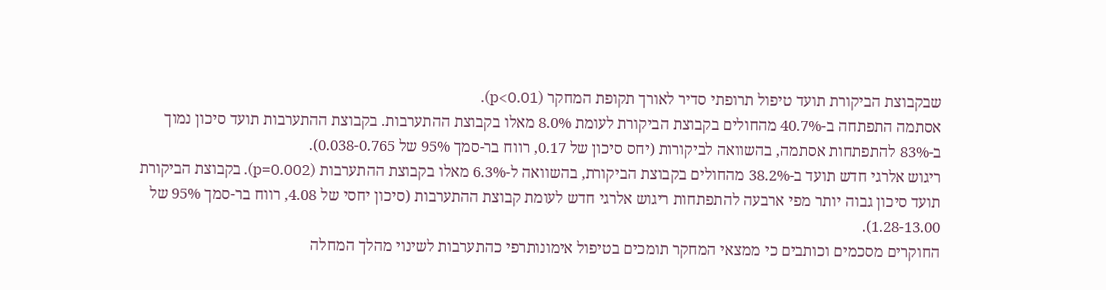שבקבוצת הביקורת תועד טיפול תרופתי סדיר לאורך תקופת המחקר (p<0.01).
אסתמה התפתחה ב-40.7% מהחולים בקבוצת הביקורת לעומת 8.0% מאלו בקבוצת ההתערבות. בקבוצת ההתערבות תועד סיכון נמוך ב-83% להתפתחות אסתמה, בהשוואה לביקורות (יחס סיכון של 0.17, רווח בר-סמך 95% של 0.038-0.765).
ריגוש אלרגי חדש תועד ב-38.2% מהחולים בקבוצת הביקורת, בהשוואה ל-6.3% מאלו בקבוצת ההתערבות (p=0.002). בקבוצת הביקורת תועד סיכון גבוה יותר מפי ארבעה להתפתחות ריגוש אלרגי חדש לעומת קבוצת ההתערבות (סיכון יחסי של 4.08, רווח בר-סמך 95% של 1.28-13.00).
החוקרים מסכמים וכותבים כי ממצאי המחקר תומכים בטיפול אימונותרפי כהתערבות לשינוי מהלך המחלה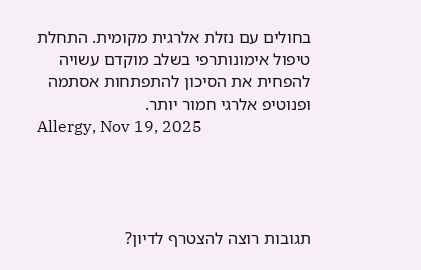בחולים עם נזלת אלרגית מקומית. התחלת טיפול אימונותרפי בשלב מוקדם עשויה להפחית את הסיכון להתפתחות אסתמה ופנוטיפ אלרגי חמור יותר.
Allergy, Nov 19, 2025




תגובות רוצה להצטרף לדיון?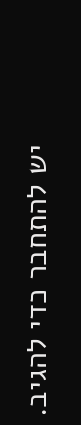יש להתחבר כדי להגיב.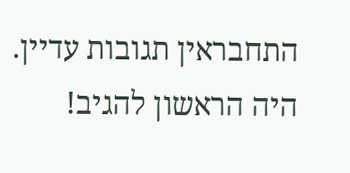התחבראין תגובות עדיין. היה הראשון להגיב!